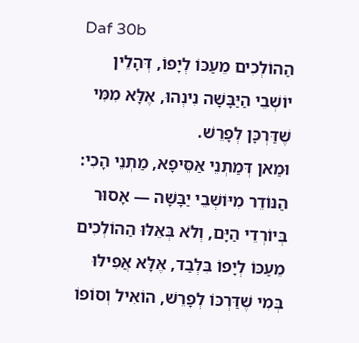Daf 30b
הַהוֹלְכִים מֵעַכּוֹ לְיָפוֹ, דְּהָלֵין יוֹשְׁבֵי הַיַּבָּשָׁה נִינְהוּ, אֶלָּא מִמִּי שֶׁדַּרְכָּן לְפָרֵשׁ.
וּמַאן דְּמַתְנֵי אַסֵּיפָא, מַתְנֵי הָכִי: הַנּוֹדֵר מִיּוֹשְׁבֵי יַבָּשָׁה — אָסוּר בְּיוֹרְדֵי הַיָּם, וְלֹא בְּאֵלּוּ הַהוֹלְכִים מֵעַכּוֹ לְיָפוֹ בִּלְבַד, אֶלָּא אֲפִילּוּ בְּמִי שֶׁדַּרְכּוֹ לְפָרֵשׁ, הוֹאִיל וְסוֹפוֹ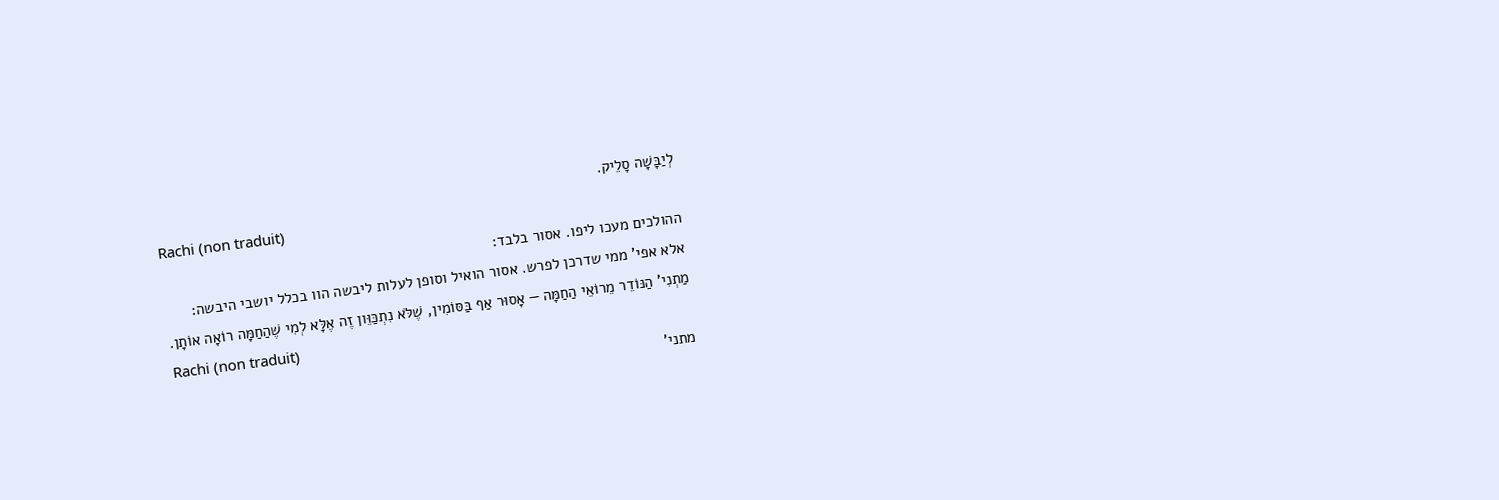לְיַבָּשָׁה סָלֵיק.
Rachi (non traduit)
ההולכים מעכו ליפו. אסור בלבד:
אלא אפי' ממי שדרכן לפרש. אסור הואיל וסופן לעלות ליבשה הוו בכלל יושבי היבשה:
מַתְנִי' הַנּוֹדֵר מֵרוֹאֵי הַחַמָּה — אָסוּר אַף בַּסּוֹמִין, שֶׁלֹּא נִתְכַּוֵּון זֶה אֶלָּא לְמִי שֶׁהַחַמָּה רוֹאָה אוֹתָן.
Rachi (non traduit)
מתני'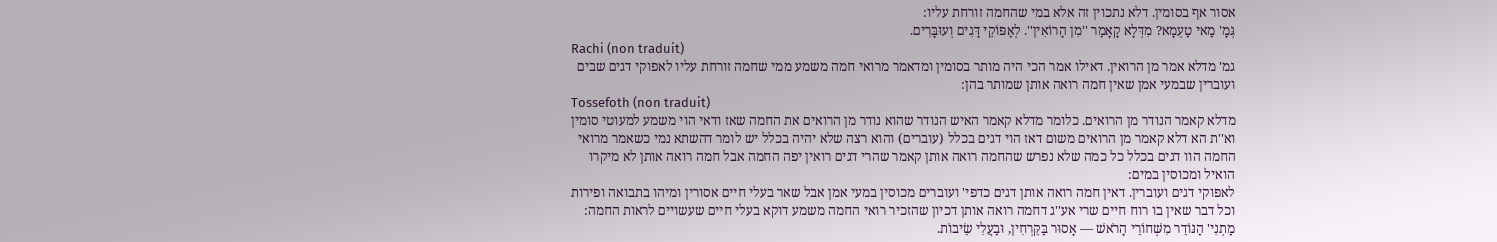אסור אף בסומין. דלא נתכוין זה אלא במי שהחמה זורחת עליו:
גְּמָ' מַאי טַעְמָא? מִדְּלָא קָאָמַר ''מִן הָרוֹאִין''. לְאַפּוֹקֵי דָּגִים וְעוּבָּרִים.
Rachi (non traduit)
גמ' מדלא אמר מן הרואין. דאילו אמר הכי היה מותר בסומין ומדאמר מרואי חמה משמע ממי שחמה זורחת עליו לאפוקי דגים שבים ועוברין שבמעי אמן שאין חמה רואה אותן שמותר בהן:
Tossefoth (non traduit)
מדלא קאמר הנודר מן הרואים. כלומר מדלא קאמר האיש הנודר שהוא נודר מן הרואים את החמה שאז ודאי הוי משמע למעוטי סומין וא''ת הא דלא קאמר מן הרואים משום דאז הוי דגים בכלל (עוברים) והוא רצה שלא יהיה בכלל יש לומר דהשתא נמי כשאמר מרואי החמה הוו דגים בכלל כל כמה שלא נפרש שהחמה רואה אותן קאמר שהרי דגים רואין יפה החמה אבל חמה רואה אותן לא מיקרו הואיל ומכוסין במים:
לאפוקי דגים ועוברין. דאין חמה רואה אותן דגים כדפי' ועוברים מכוסין במעי אמן אבל שאר בעלי חיים אסורין ומיהו בתבואה ופירות וכל דבר שאין בו רוח חיים שרי אע''ג דחמה רואה אותן דכיון שהזכיר רואי החמה משמע דוקא בעלי חיים שעשויים לראות החמה:
מַתְנִי' הַנּוֹדֵר מִשְּׁחוֹרֵי הָרֹאשׁ — אָסוּר בַּקֵּרְחִין, וּבַעֲלִי שֵׂיבוֹת.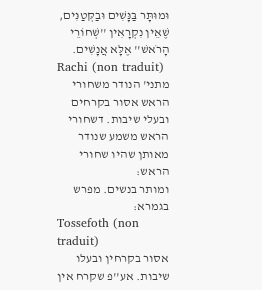וּמוּתָּר בַּנָּשִׁים וּבַקְּטַנִּים, שֶׁאֵין נִקְרָאִין ''שְׁחוֹרֵי הָרֹאשׁ'' אֶלָּא אֲנָשִׁים.
Rachi (non traduit)
מתני' הנודר משחורי הראש אסור בקרחים ובעלי שיבות. דשחורי הראש משמע שנודר מאותן שהיו שחורי הראש:
ומותר בנשים. מפרש בגמרא:
Tossefoth (non traduit)
אסור בקרחין ובעלו שיבות. אע''פ שקרח אין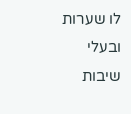לו שערות ובעלי שיבות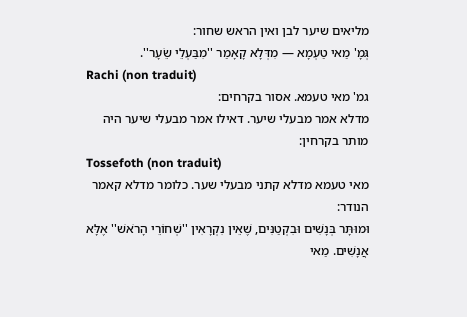מליאים שיער לבן ואין הראש שחור:
גְּמָ' מַאי טַעְמָא — מִדְּלָא קָאָמַר ''מִבַּעְלֵי שֵׂעָר''.
Rachi (non traduit)
גמ' מאי טעמא. אסור בקרחים:
מדלא אמר מבעלי שיער. דאילו אמר מבעלי שיער היה מותר בקרחין:
Tossefoth (non traduit)
מאי טעמא מדלא קתני מבעלי שער. כלומר מדלא קאמר הנודר:
וּמוּתָּר בְּנָשִׁים וּבִקְטַנִּים, שֶׁאֵין נִקְרָאִין ''שְׁחוֹרֵי הָרֹאשׁ'' אֶלָּא אֲנָשִׁים. מַאי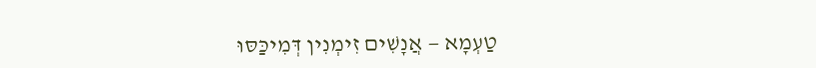טַעְמָא — אֲנָשִׁים זִימְנִין דְּמִיכַּסּוּ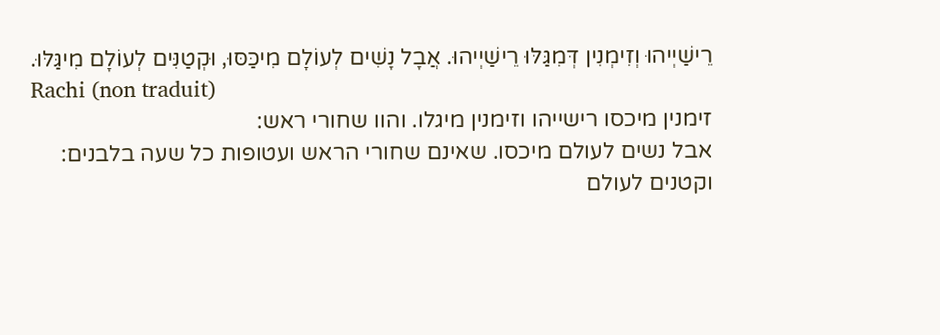רֵישַׁיְיהוּ וְזִימְנִין דְּמִגַּלּוּ רֵישַׁיְיהוּ. אֲבָל נָשִׁים לְעוֹלָם מִיכַּסּוּ, וּקְטַנִּים לְעוֹלָם מִיגַּלּוּ.
Rachi (non traduit)
זימנין מיכסו רישייהו וזימנין מיגלו. והוו שחורי ראש:
אבל נשים לעולם מיכסו. שאינם שחורי הראש ועטופות כל שעה בלבנים:
וקטנים לעולם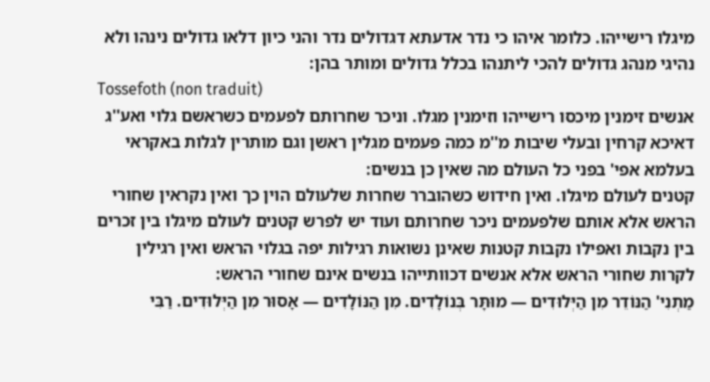מיגלו רישייהו. כלומר איהו כי נדר אדעתא דגדולים נדר והני כיון דלאו גדולים נינהו ולא נהיגי מנהג גדולים להכי ליתנהו בכלל גדולים ומותר בהן:
Tossefoth (non traduit)
אנשים זימנין מיכסו רישייהו וזימנין מגלו. וניכר שחרותם לפעמים כשראשם גלוי ואע''ג דאיכא קרחין ובעלי שיבות מ''מ כמה פעמים מגלין ראשן וגם מותרין לגלות באקראי בעלמא אפי' בפני כל העולם מה שאין כן בנשים:
קטנים לעולם מיגלו. ואין חידוש כשהוברר שחרות שלעולם הוין כך ואין נקראין שחורי הראש אלא אותם שלפעמים ניכר שחרותם ועוד יש לפרש קטנים לעולם מיגלו בין זכרים בין נקבות ואפילו נקבות קטנות שאינן נשואות רגילות יפה בגלוי הראש ואין רגילין לקרות שחורי הראש אלא אנשים דכוותייהו בנשים אינם שחורי הראש:
מַתְנִי' הַנּוֹדֵר מִן הַיְּלוּדִים — מוּתָּר בְּנוֹלָדִים. מִן הַנּוֹלָדִים — אָסוּר מִן הַיְּלוּדִים. רַבִּי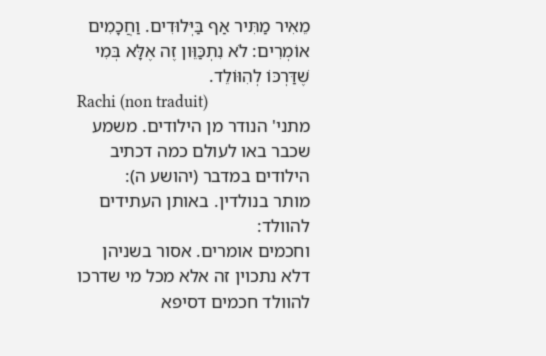מֵאִיר מַתִּיר אַף בַּיְּלוּדִים. וַחֲכָמִים אוֹמְרִים: לֹא נִתְכַּוֵּון זֶה אֶלָּא בְּמִי שֶׁדַּרְכּוֹ לְהִוּוֹלֵד.
Rachi (non traduit)
מתני' הנודר מן הילודים. משמע שכבר באו לעולם כמה דכתיב הילודים במדבר (יהושע ה):
מותר בנולדין. באותן העתידים להוולד:
וחכמים אומרים. אסור בשניהן דלא נתכוין זה אלא מכל מי שדרכו להוולד חכמים דסיפא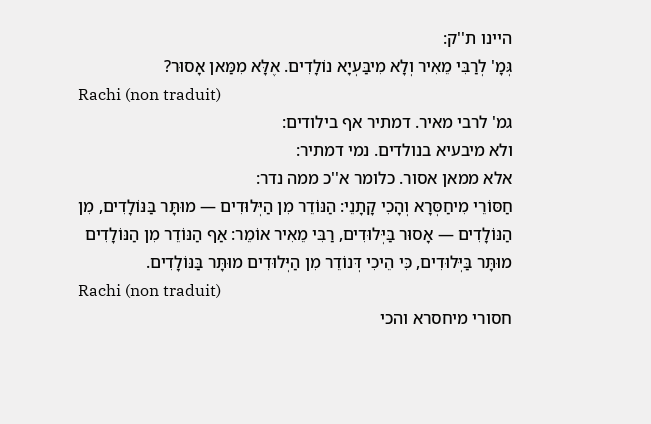היינו ת''ק:
גְּמָ' לְרַבִּי מֵאִיר וְלָא מִיבַּעְיָא נוֹלָדִים. אֶלָּא מִמַּאן אָסוּר?
Rachi (non traduit)
גמ' לרבי מאיר. דמתיר אף בילודים:
ולא מיבעיא בנולדים. נמי דמתיר:
אלא ממאן אסור. כלומר א''כ ממה נדר:
חַסּוֹרֵי מִיחַסְּרָא וְהָכִי קָתָנֵי: הַנּוֹדֵר מִן הַיְּלוּדִים — מוּתָּר בַּנּוֹלָדִים, מִן הַנּוֹלָדִים — אָסוּר בַּיְּלוּדִים, רַבִּי מֵאִיר אוֹמֵר: אַף הַנּוֹדֵר מִן הַנּוֹלָדִים מוּתָּר בַּיְּלוּדִים, כִּי הֵיכִי דְּנוֹדֵר מִן הַיְּלוּדִים מוּתָּר בַּנּוֹלָדִים.
Rachi (non traduit)
חסורי מיחסרא והכי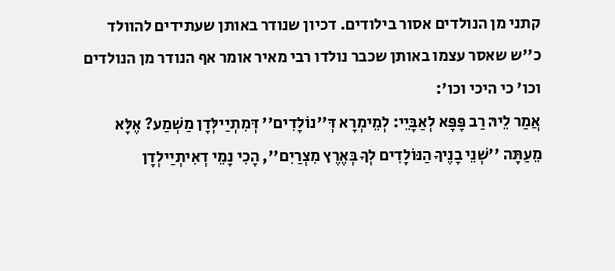קתני מן הנולדים אסור בילודים. דכיון שנודר באותן שעתידים להוולד כ''ש שאסר עצמו באותן שכבר נולדו רבי מאיר אומר אף הנודר מן הנולדים וכו' כי היכי וכו':
אֲמַר לֵיהּ רַב פָּפָּא לְאַבָּיֵי: לְמֵימְרָא דְּ''נוֹלָדִים'' דְּמִתְיַילְּדָן מַשְׁמַע? אֶלָּא מֵעַתָּה ''שְׁנֵי בָנֶיךָ הַנּוֹלָדִים לְךָ בְּאֶרֶץ מִצְרַיִם'', הָכִי נָמֵי דְאִיתְיַילְדָן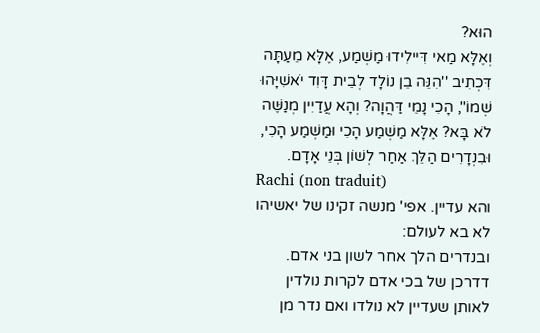הוּא?
וְאֶלָּא מַאי דִּיילִידוּ מַשְׁמַע, אֶלָּא מֵעַתָּה דִּכְתִיב ''הִנֵּה בֵן נוֹלָד לְבֵית דָּוִד יֹאשִׁיָּהוּ שְׁמוֹ'', הָכִי נָמֵי דַּהֲוָה? וְהָא עֲדַיִין מְנַשֶּׁה לֹא בָּא? אֶלָּא מַשְׁמַע הָכִי וּמַשְׁמַע הָכִי, וּבִנְדָרִים הַלֵּךְ אַחַר לְשׁוֹן בְּנֵי אָדָם.
Rachi (non traduit)
והא עדיין. אפי' מנשה זקינו של יאשיהו לא בא לעולם:
ובנדרים הלך אחר לשון בני אדם. דדרכן של בכי אדם לקרות נולדין לאותן שעדיין לא נולדו ואם נדר מן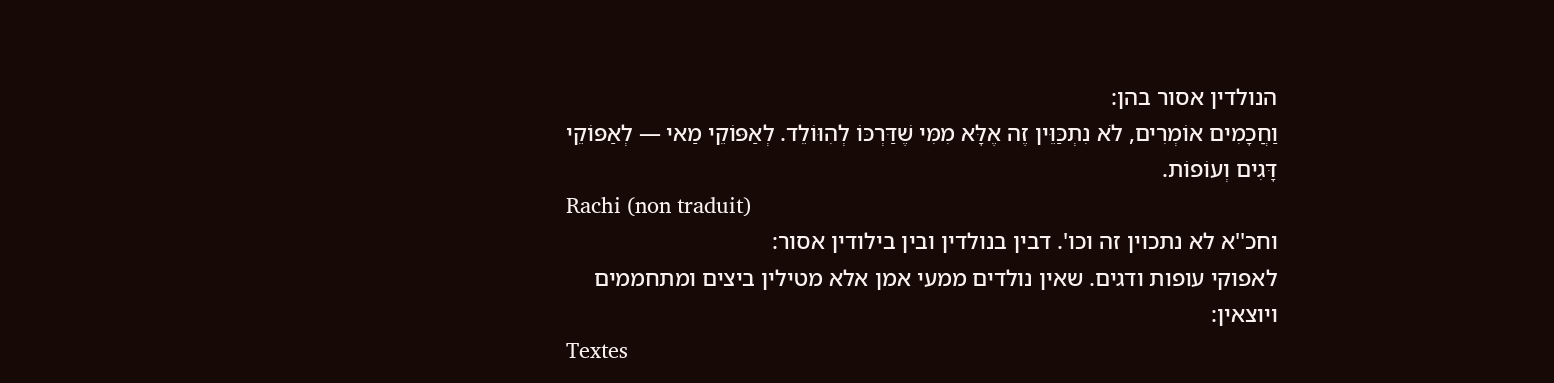הנולדין אסור בהן:
וַחֲכָמִים אוֹמְרִים, לֹא נִתְכַּוֵּין זֶה אֶלָּא מִמִּי שֶׁדַּרְכּוֹ לְהִוּוֹלֵד. לְאַפּוֹקֵי מַאי — לְאַפּוֹקֵי דָּגִים וְעוֹפוֹת.
Rachi (non traduit)
וחכ''א לא נתכוין זה וכו'. דבין בנולדין ובין בילודין אסור:
לאפוקי עופות ודגים. שאין נולדים ממעי אמן אלא מטילין ביצים ומתחממים ויוצאין:
Textes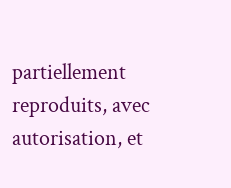partiellement reproduits, avec autorisation, et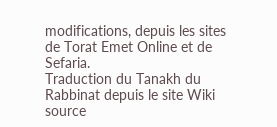modifications, depuis les sites de Torat Emet Online et de Sefaria.
Traduction du Tanakh du Rabbinat depuis le site Wiki source